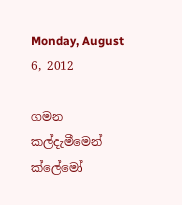Monday, August 6, 2012

ගමන කල්දැමීමෙන් ක්ලේමෝ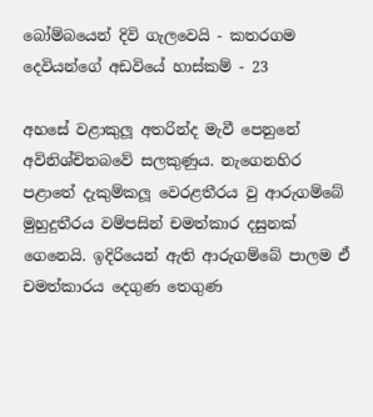බෝම්බයෙන් දිවි ගැලවෙයි - කතරගම දෙවියන්ගේ අඩවියේ හාස්කම් - 23

අහසේ වළාකුලූ අතරින්ද මැවී පෙනුනේ අවිනිශ්චිතබවේ සලකුණුය. නැගෙනහිර පළාතේ දැකුම්කලූ වෙරළතීරය වු ආරුගම්බේ මුහුදුතීරය වම්පසින් චමත්කාර දසුනක් ගෙනෙයි. ඉදිරියෙන් ඇති ආරුගම්බේ පාලම ඒ චමත්කාරය දෙගුණ තෙගුණ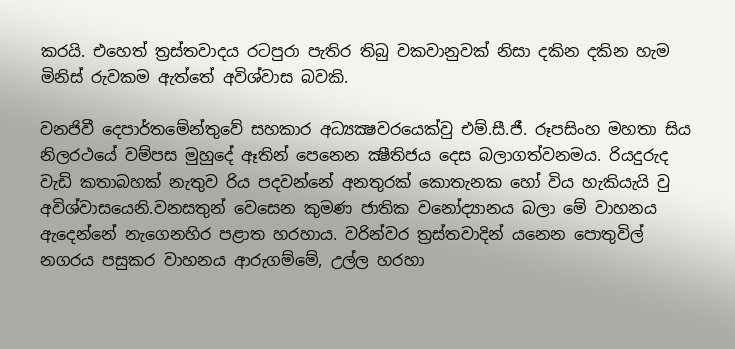කරයි. එහෙත් ත්‍රස්තවාදය රටපුරා පැතිර තිබු වකවානුවක් නිසා දකින දකින හැම මිනිස් රුවකම ඇත්තේ අවිශ්වාස බවකි.

වනජිවී දෙපාර්තමේන්තුවේ සහකාර අධ්‍යක්‍ෂවරයෙක්වු එම්.සී.ජී. රූපසිංහ මහතා සිය නිලරථයේ වම්පස මුහුදේ ඈතින් පෙනෙන ක්‍ෂීතිජය දෙස බලාගත්වනමය. රියදුරුද වැඩි කතාබහක් නැතුව රිය පදවන්නේ අනතුරක් කොතැනක හෝ විය හැකියැයි වු අවිශ්වාසයෙනි.වනසතුන් වෙසෙන කුමණ ජාතික වනෝද්‍යානය බලා මේ වාහනය ඇදෙන්නේ නැගෙනහිර පළාත හරහාය. වරින්වර ත්‍රස්තවාදින් යනෙන පොතුවිල් නගරය පසුකර වාහනය ආරුගම්මේ, උල්ල හරහා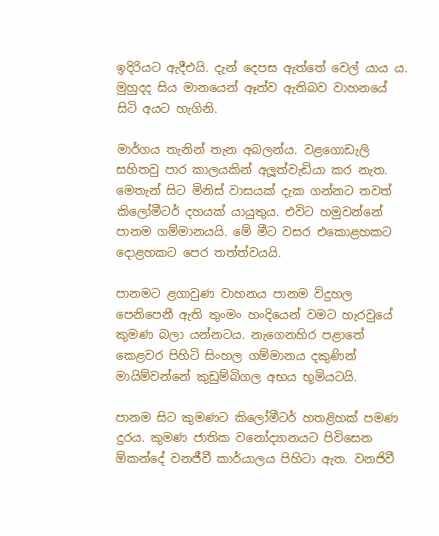ඉදිරියට ඇදීඑයි. දැන් දෙපස ඇත්තේ වෙල් යාය ය. මුහුදද සිය මානයෙන් ඈත්ව ඇතිබව වාහනයේ සිටි අයට හැගිනි.

මාර්ගය තැනින් තැන අබලන්ය. වළගොඩැලි සහිතවු පාර කාලයකින් අලූත්වැඩියා කර නැත. මෙතැන් සිට මිනිස් වාසයක් දැක ගන්නට තවත් කිලෝමීටර් දහයක් යායුතුය. එවිට හමුවන්නේ පානම ගම්මානයයි. මේ මීට වසර එකොළහකට දොළහකට පෙර තත්ත්වයයි.

පානමට ළගාවුණ වාහනය පානම විදුහල පෙනිපෙනී ඇති තුංමං හංදියෙන් වමට හැරවුයේ කුමණ බලා යන්නටය. නැගෙනහිර පළාතේ කෙළවර පිහිටි සිංහල ගම්මානය දකුණින් මායිම්වන්නේ කුඩුම්බිගල අභය භූමියටයි.

පානම සිට කුමණට කිලෝමීටර් හතළිහක් පමණ දුරය. කුමණ ජාතික වනෝද්‍යානයට පිවිසෙන  ඕකන්දේ වනජීවී කාර්යාලය පිහිටා ඇත. වනජිවී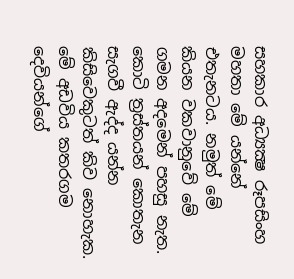සහකාර අධ්‍යක්‍ෂ රූපසිංහ මහතා මේ යන්නේ එතැනටය. නමුත් මේ කියන වකවානුවේ මේ ගමන අදමෙන් පහසු නැත. කොටි ත්‍රස්තයන් කොතැන සැගවී ඇද්ද යන්න කිසිවෙකුටත් කිව නොහැක. මේ අඩවිය කතරගම දෙවියන්ගේ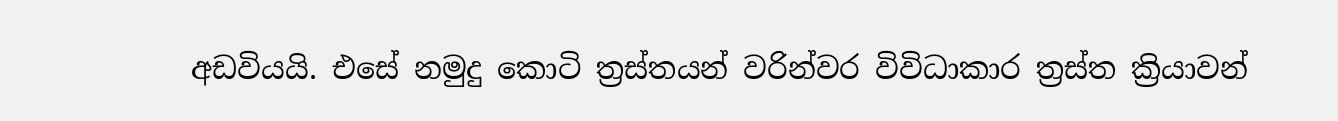අඩවියයි. එසේ නමුදු කොටි ත්‍රස්තයන් වරින්වර විවිධාකාර ත්‍රස්ත ක්‍රියාවන්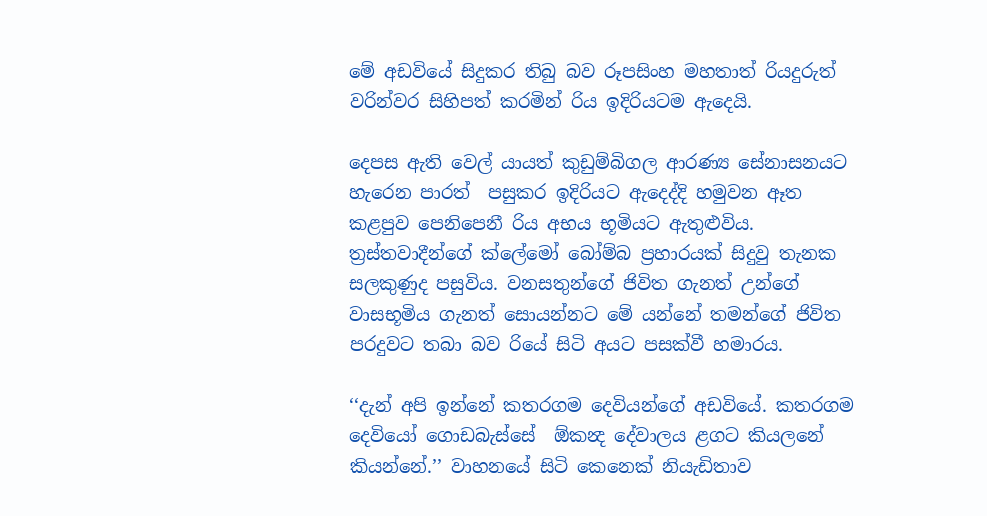මේ අඩවියේ සිදුකර තිබු බව රූපසිංහ මහතාත් රියදුරුත් වරින්වර සිහිපත් කරමින් රිය ඉදිරියටම ඇදෙයි.

දෙපස ඇති වෙල් යායත් කුඩුම්බිගල ආරණ්‍ය සේනාසනයට හැරෙන පාරත්  පසුකර ඉදිරියට ඇදෙද්දි හමුවන ඈත කළපුව පෙනිපෙනී රිය අභය භූමියට ඇතුළුවිය. ත්‍රස්තවාදීන්ගේ ක්ලේමෝ බෝම්බ ප්‍රහාරයක් සිදුවු තැනක සලකුණුද පසුවිය. වනසතුන්ගේ ජිවිත ගැනත් උන්ගේ වාසභූමිය ගැනත් සොයන්නට මේ යන්නේ තමන්ගේ ජිවිත පරදුවට තබා බව රියේ සිටි අයට පසක්වී හමාරය.

‘‘දැන් අපි ඉන්නේ කතරගම දෙවියන්ගේ අඩවියේ. කතරගම දෙවියෝ ගොඩබැස්සේ  ඕකන්‍ද දේවාලය ළගට කියලනේ කියන්නේ.’’ වාහනයේ සිටි කෙනෙක් නියැඩිතාව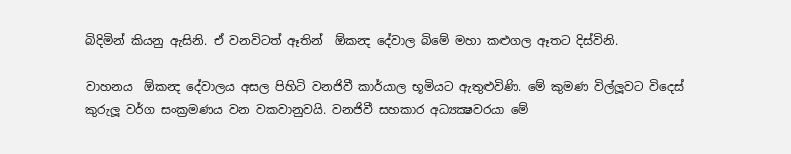බිදිමින් කියනු ඇසිනි. ඒ වනවිටත් ඈතින්  ඕකන්‍ද දේවාල බිමේ මහා කළුගල ඈතට දිස්විනි.

වාහනය  ඕකන්‍ද දේවාලය අසල පිහිටි වනජිවී කාර්යාල භූමියට ඇතුළුවිණි. මේ කුමණ විල්ලූවට විදෙස් කුරුලූ වර්ග සංක්‍රමණය වන වකවානුවයි. වනජිවී සහකාර අධ්‍යක්‍ෂවරයා මේ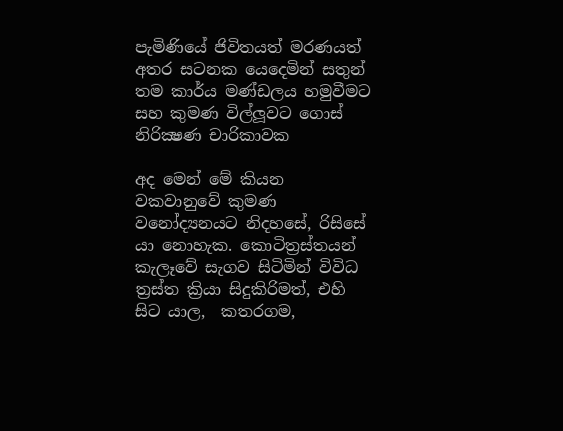පැමිණියේ ජිවිතයත් මරණයත් අතර සටනක යෙදෙමින් සතුන් තම කාර්ය මණ්ඩලය හමුවීමට සහ කුමණ විල්ලූවට ගොස් නිරික්‍ෂණ චාරිකාවක

අද මෙන් මේ කියන වකවානුවේ කුමණ වනෝද්‍යනයට නිදහසේ, රිසිසේ යා නොහැක. කොටිත්‍රස්තයන් කැලෑවේ සැගව සිටිමින් විවිධ ත්‍රස්ත ක්‍රියා සිදුකිරිමත්, එහි සිට යාල,  කතරගම,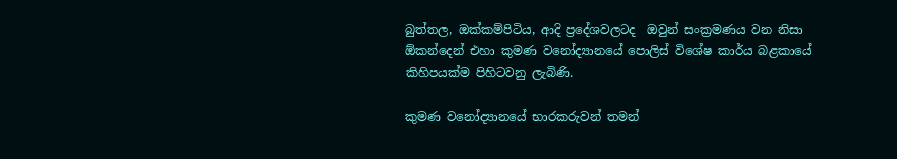බුත්තල, ඔක්කම්පිටිය, ආදි ප්‍රදේශවලටද  ඔවුන් සංක්‍රමණය වන නිසා  ඕකන්දෙන් එහා කුමණ වනෝද්‍යානයේ පොලිස් විශේෂ කාර්ය බළකායේ කිහිපයක්ම පිහිටවනු ලැබිණි.

කුමණ වනෝද්‍යානයේ භාරකරුවන් තමන්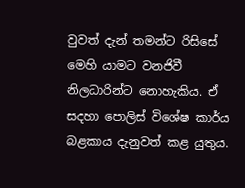වුවත් දැන් තමන්ට රිසිසේ මෙහි යාමට වනජිවී නිලධාරින්ට නොහැකිය. ඒ සදහා පොලිස් විශේෂ කාර්ය බළකාය දැනුවත් කළ යුතුය.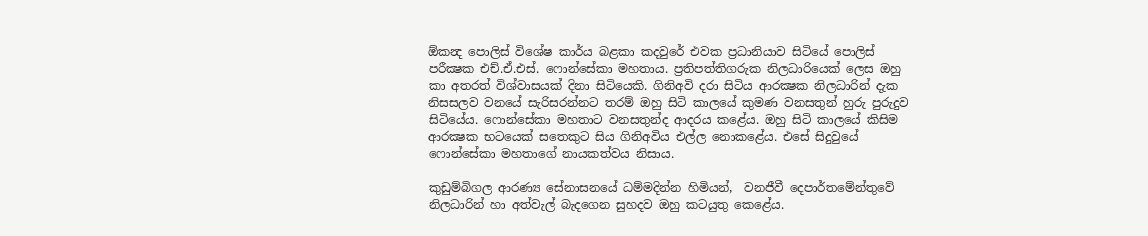ඕකන්‍ද පොලිස් විශේෂ කාර්ය බළකා කදවුරේ එවක ප්‍රධානියාව සිටියේ පොලිස් පරීක්‍ෂක එච්.ඒ.එස්. ෆොන්සේකා මහතාය. ප්‍රතිපත්තිගරුක නිලධාරියෙක් ලෙස ඔහු කා අතරත් විශ්වාසයක් දිනා සිටියෙකි. ගිනිඅවි දරා සිටිය ආරක්‍ෂක නිලධාරින් දැක නිසසලව වනයේ සැරිසරන්නට තරම් ඔහු සිටි කාලයේ කුමණ වනසතුන් හුරු පුරුදුව සිටියේය. ෆොන්සේකා මහතාට වනසතුන්ද ආදරය කළේය. ඔහු සිටි කාලයේ කිසිම ආරක්‍ෂක භටයෙක් සතෙකුට සිය ගිනිඅවිය එල්ල නොකළේය. එසේ සිදුවුයේ ෆොන්සේකා මහතාගේ නායකත්වය නිසාය.

කුඩුම්බිගල ආරණ්‍ය සේනාසනයේ ධම්මදින්න හිමියන්,  වනජීවී දෙපාර්තමේන්තුවේ නිලධාරින් හා අත්වැල් බැදගෙන සුහදව ඔහු කටයුතු කෙළේය.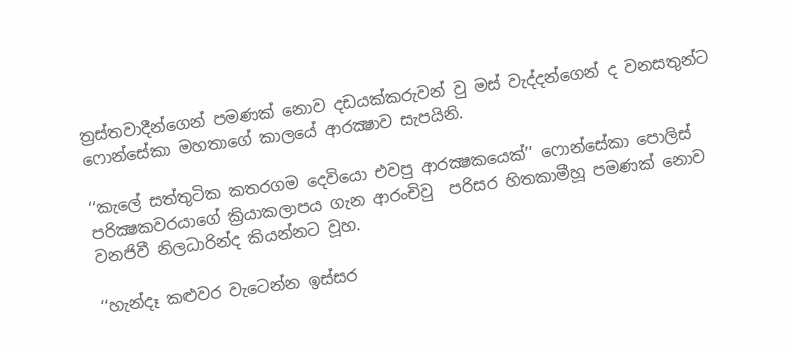ත්‍රස්තවාදීන්ගෙන් පමණක් නොව දඩයක්කරුවන් වු මස් වැද්දන්ගෙන් ද වනසතුන්ට ෆොන්සේකා මහතාගේ කාලයේ ආරක්‍ෂාව සැපයිනි.

‘‘කැලේ සත්තුටික කතරගම දෙවියො එවපු ආරක්‍ෂකයෙක්’’ ෆොන්සේකා පොලිස් පරික්‍ෂකවරයාගේ ක්‍රියාකලාපය ගැන ආරංචිවු  පරිසර හිතකාමීහූ පමණක් නොව වනජිවී නිලධාරින්ද කියන්නට වූහ.

‘‘හැන්දෑ කළුවර වැටෙන්න ඉස්සර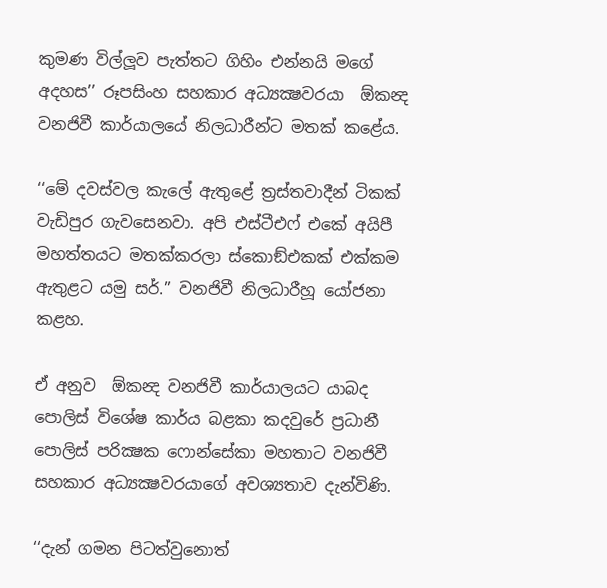කුමණ විල්ලූව පැත්තට ගිහිං එන්නයි මගේ අදහස’’ රූපසිංහ සහකාර අධ්‍යක්‍ෂවරයා  ඕකන්‍ද වනජිවී කාර්යාලයේ නිලධාරීන්ට මතක් කළේය.

‘‘මේ දවස්වල කැලේ ඇතුළේ ත්‍රස්තවාදීන් ටිකක් වැඩිපුර ගැවසෙනවා. අපි එස්ටීඑෆ් එකේ අයිපී මහත්තයට මතක්කරලා ස්කොඞ්එකක් එක්කම ඇතුළට යමු සර්.’’ වනජිවී නිලධාරීහූ යෝජනා කළහ.

ඒ අනුව  ඕකන්‍ද වනජිවී කාර්යාලයට යාබද පොලිස් විශේෂ කාර්ය බළකා කදවුරේ ප්‍රධානී පොලිස් පරික්‍ෂක ෆොන්සේකා මහතාට වනජිවී සහකාර අධ්‍යක්‍ෂවරයාගේ අවශ්‍යතාව දැන්විණි.

‘‘දැන් ගමන පිටත්වුනොත්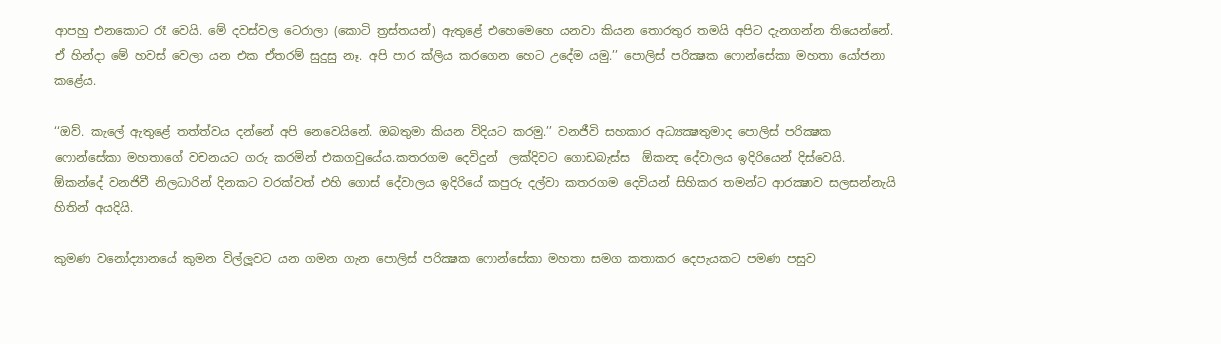ආපහු එනකොට රෑ වෙයි. මේ දවස්වල ටෙරාලා (කොටි ත්‍රස්තයන්) ඇතුළේ එහෙමෙහෙ යනවා කියන තොරතුර තමයි අපිට දැනගන්න තියෙන්නේ. ඒ හින්දා මේ හවස් වෙලා යන එක ඒතරම් සුදුසු නෑ. අපි පාර ක්ලිය කරගෙන හෙට උදේම යමු.’’ පොලිස් පරික්‍ෂක ෆොන්සේකා මහතා යෝජනා කළේය.

‘‘ඔව්. කැලේ ඇතුළේ තත්ත්වය දන්නේ අපි නෙවෙයිනේ. ඔබතුමා කියන විදියට කරමු.’’ වනජීවි සහකාර අධ්‍යක්‍ෂතුමාද පොලිස් පරික්‍ෂක ෆොන්සේකා මහතාගේ වචනයට ගරු කරමින් එකගවුයේය.කතරගම දෙවිදුන්  ලක්දිවට ගොඩබැස්ස  ඕකන්‍ද දේවාලය ඉදිරියෙන් දිස්වෙයි.  ඕකන්දේ වනජිවී නිලධාරින් දිනකට වරක්වත් එහි ගොස් දේවාලය ඉදිරියේ කපුරු දල්වා කතරගම දෙවියන් සිහිකර තමන්ට ආරක්‍ෂාව සලසන්නැයි හිතින් අයදියි.

කුමණ වනෝද්‍යානයේ කුමන විල්ලූවට යන ගමන ගැන පොලිස් පරික්‍ෂක ෆොන්සේකා මහතා සමග කතාකර දෙපැයකට පමණ පසුව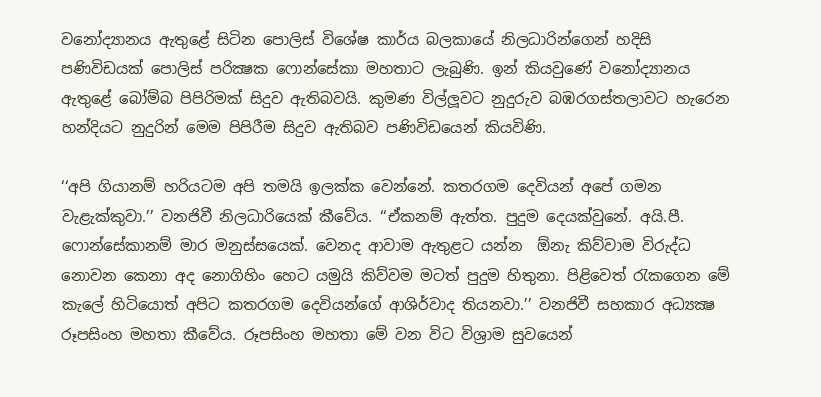වනෝද්‍යානය ඇතුළේ සිටින පොලිස් විශේෂ කාර්ය බලකායේ නිලධාරින්ගෙන් හදිසි පණිවිඩයක් පොලිස් පරික්‍ෂක ෆොන්සේකා මහතාට ලැබුණි. ඉන් කියවුණේ වනෝද්‍යානය ඇතුළේ බෝම්බ පිපිරිමක් සිදුව ඇතිබවයි. කුමණ විල්ලූවට නුදුරුව බඹරගස්තලාවට හැරෙන හන්දියට නුදුරින් මෙම පිපිරීම සිදුව ඇතිබව පණිවිඩයෙන් කියවිණි.

‘‘අපි ගියානම් හරියටම අපි තමයි ඉලක්ක වෙන්නේ. කතරගම දෙවියන් අපේ ගමන වැළැක්කුවා.’’ වනජිවී නිලධාරියෙක් කීවේය. ‘‘ඒකනම් ඇත්ත. පුදුම දෙයක්වුනේ. අයි.පී. ෆොන්සේකානම් මාර මනුස්සයෙක්. වෙනද ආවාම ඇතුළට යන්න  ඕනැ කිව්වාම විරුද්ධ නොවන කෙනා අද නොගිහිං හෙට යමුයි කිව්වම මටත් පුදුම හිතුනා. පිළිවෙත් රැකගෙන මේ කැලේ හිටියොත් අපිට කතරගම දෙවියන්ගේ ආශිර්වාද තියනවා.’’ වනජිවී සහකාර අධ්‍යක්‍ෂ රූපසිංහ මහතා කීවේය. රූපසිංහ මහතා මේ වන විට විශ්‍රාම සුවයෙන්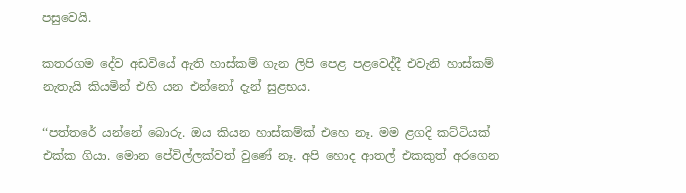පසුවෙයි.

කතරගම දේව අඩවියේ ඇති හාස්කම් ගැන ලිපි පෙළ පළවෙද්දී එවැනි හාස්කම් නැතැයි කියමින් එහි යන එන්නෝ දැන් සුළභය.

‘‘පත්තරේ යන්නේ බොරු. ඔය කියන හාස්කම්ක් එහෙ නෑ. මම ළගදි කට්ටියක් එක්ක ගියා. මොන පේවිල්ලක්වත් වුණේ නෑ. අපි හොද ආතල් එකකුත් අරගෙන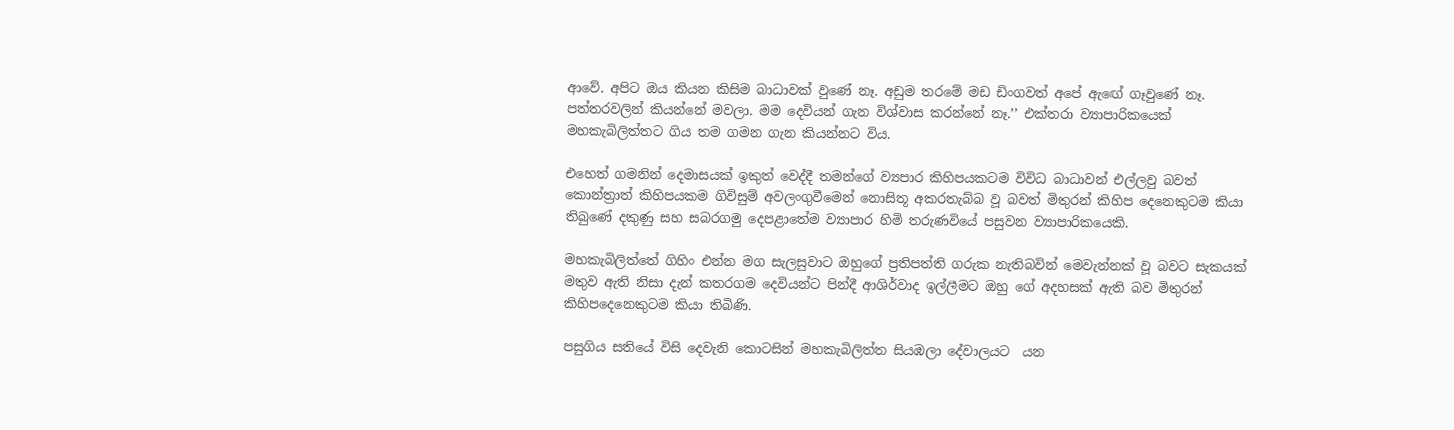ආවේ. අපිට ඔය කියන කිසිම බාධාවක් වුණේ නෑ. අඩුම තරමේ මඩ ඩිංගවත් අපේ ඇඟේ ගෑවුණේ නෑ. පත්තරවලින් කියන්නේ මවලා. මම දෙවියන් ගැන විශ්වාස කරන්නේ නෑ.’’ එක්තරා ව්‍යාපාරිකයෙක් මහකැබිලිත්තට ගිය තම ගමන ගැන කියන්නට විය.

එහෙත් ගමනින් දෙමාසයක් ඉකුත් වෙද්දී තමන්ගේ ව්‍යපාර කිහිපයකටම විවිධ බාධාවන් එල්ලවු බවත් කොන්ත්‍රාත් කිහිපයකම ගිවිසුම් අවලංගුවීමෙන් නොසිතූ අකරතැබ්බ වූ බවත් මිතුරන් කිහිප දෙනෙකුටම කියා තිබුණේ දකුණු සහ සබරගමු දෙපළාතේම ව්‍යාපාර හිමි තරුණවියේ පසුවන ව්‍යාපාරිකයෙකි.

මහකැබිලිත්තේ ගිහිං එන්න මග සැලසුවාට ඔහුගේ ප්‍රතිපත්ති ගරුක නැතිබවින් මෙවැන්නක් වූ බවට සැකයක් මතුව ඇති නිසා දැන් කතරගම දෙවියන්ට පින්දී ආශිර්වාද ඉල්ලීමට ඔහු ගේ අදහසක් ඇති බව මිතුරන් කිහිපදෙනෙකුටම කියා තිබිණි.

පසුගිය සතියේ විසි දෙවැනි කොටසින් මහකැබිලිත්ත සියඹලා දේවාලයට  යන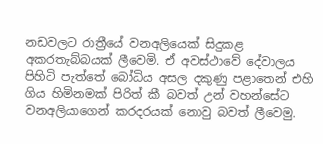නඩවලට රාත්‍රීයේ වනඅලියෙක් සිදුකළ අකරතැබ්බයක් ලීවෙමි. ඒ අවස්ථාවේ දේවාලය පිහිටි පැත්තේ බෝධිය අසල දකුණු පළාතෙන් එහි ගිය හිමිනමක් පිරිත් කී බවත් උන් වහන්සේට වනඅලියාගෙන් කරදරයක් නොවු බවත් ලීවෙමු.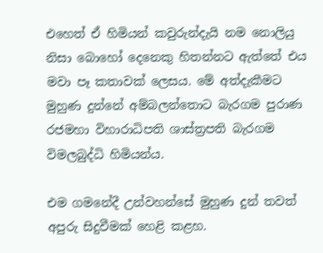එහෙත් ඒ හිමියන් කවුරුන්දැයි නම නොලියු නිසා බොහෝ දෙනෙකු හිතන්නට ඇත්තේ එය මවා පෑ කතාවක් ලෙසය. මේ අත්දැකීමට මුහුණ දුන්නේ අම්බලන්තොට බැරගම පුරාණ රජමහා විහාරාධිපති ශාස්ත්‍රපති බැරගම විමලබුද්ධි හිමියන්ය.

එම ගමනේදී උන්වහන්සේ මුහුණ දුන් තවත් අපුරු සිදුවීමක් හෙළි කළහ.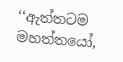‘‘ඇත්තටම මහත්තයෝ,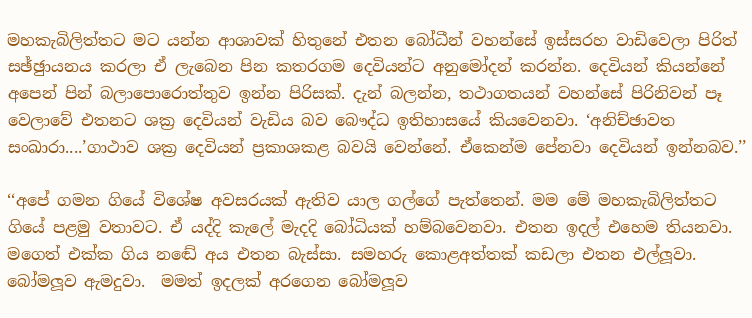මහකැබිලිත්තට මට යන්න ආශාවක් හිතුනේ එතන බෝධීන් වහන්සේ ඉස්සරහ වාඩිවෙලා පිරිත් සඡ්ඡුායනය කරලා ඒ ලැබෙන පින කතරගම දෙවියන්ට අනුමෝදන් කරන්න. දෙවියන් කියන්නේ අපෙන් පින් බලාපොරොත්තුව ඉන්න පිරිසක්. දැන් බලන්න, තථාගතයන් වහන්සේ පිරිනිවන් පෑ වෙලාවේ එතනට ශක්‍ර දෙවියන් වැඩිය බව බෞද්ධ ඉතිහාසයේ කියවෙනවා. ‘අනිච්ඡාවත සංඛාරා....’ගාථාව ශක්‍ර දෙවියන් ප්‍රකාශකළ බවයි වෙන්නේ. ඒකෙන්ම පේනවා දෙවියන් ඉන්නබව.’’

‘‘අපේ ගමන ගියේ විශේෂ අවසරයක් ඇතිව යාල ගල්ගේ පැත්තෙන්. මම මේ මහකැබිලිත්තට ගියේ පළමු වතාවට. ඒ යද්දි කැලේ මැදදි බෝධියක් හම්බවෙනවා. එතන ඉදල් එහෙම තියනවා. මගෙත් එක්ක ගිය නඬේ අය එතන බැස්සා. සමහරු කොළඅත්තක් කඩලා එතන එල්ලූවා. බෝමලූව ඇමදුවා.  මමත් ඉදලක් අරගෙන බෝමලූව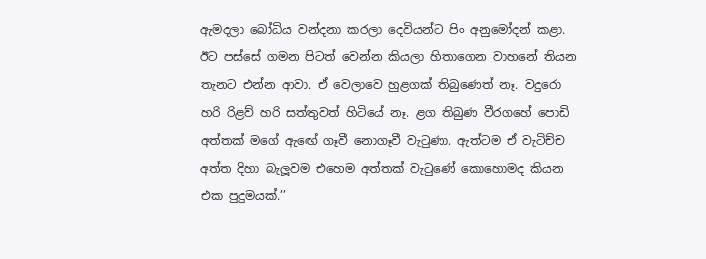ඇමදලා බෝධිය වන්දනා කරලා දෙවියන්ට පිං අනුමෝදන් කළා. ඊට පස්සේ ගමන පිටත් වෙන්න කියලා හිතාගෙන වාහනේ තියන තැනට එන්න ආවා. ඒ වෙලාවෙ හුළගක් තිබුණෙත් නෑ. වදුරො හරි රිළව් හරි සත්තුවත් හිටියේ නෑ. ළග තිබුණ වීරගහේ පොඩි අත්තක් මගේ ඇඟේ ගෑවී නොගෑවී වැටුණා. ඇත්ටම ඒ වැටිච්ච අත්ත දිහා බැලූවම එහෙම අත්තක් වැටුණේ කොහොමද කියන එක පුදුමයක්.’’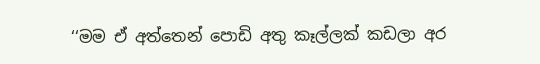‘‘මම ඒ අත්තෙන් පොඩි අතු කෑල්ලක් කඩලා අර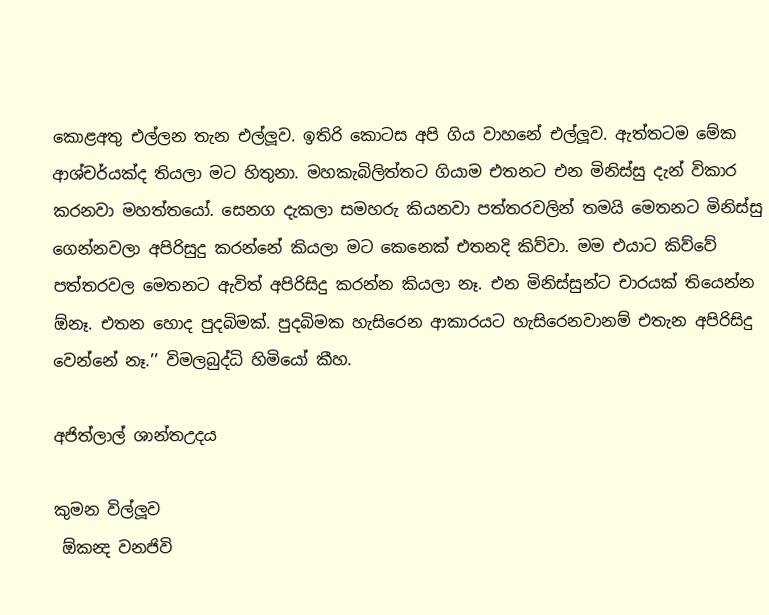කොළඅතු එල්ලන තැන එල්ලූව. ඉතිරි කොටස අපි ගිය වාහනේ එල්ලූව. ඇත්තටම මේක ආශ්චර්යක්ද තියලා මට හිතුනා. මහකැබිලිත්තට ගියාම එතනට එන මිනිස්සු දැන් විකාර කරනවා මහත්තයෝ. සෙනග දැකලා සමහරු කියනවා පත්තරවලින් තමයි මෙතනට මිනිස්සු ගෙන්නවලා අපිරිසුදු කරන්නේ කියලා මට කෙනෙක් එතනදි කිව්වා. මම එයාට කිව්වේ පත්තරවල මෙතනට ඇවිත් අපිරිසිදු කරන්න කියලා නෑ. එන මිනිස්සුන්ට චාරයක් තියෙන්න  ඕනෑ. එතන හොද පුදබිමක්. පුදබිමක හැසිරෙන ආකාරයට හැසිරෙනවානම් එතැන අපිරිසිදු වෙන්නේ නෑ.’’ විමලබුද්ධි හිමියෝ කීහ.

අජිත්ලාල් ශාන්තඋදය

කුමන විල්ලූව
 ඕකන්‍ද වනජිවි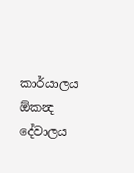කාර්යාලය
ඕකන්‍ද දේවාලය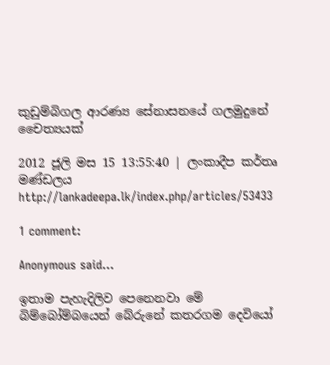කුඩුම්බිගල ආරණ්‍ය සේනාසනයේ ගලමුදුනේ චෛත්‍යයක්

2012 ජූලි මස 15 13:55:40 | ලංකාදීප කර්තෘ මණ්ඩලය
http://lankadeepa.lk/index.php/articles/53433

1 comment:

Anonymous said...

ඉතාම පැහැදිලිව පෙනෙනවා මේ බිම්බෝම්බයෙන් බේරුනේ කතරගම දෙවියෝ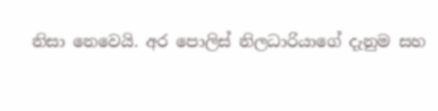නිසා නෙවෙයි. අර පොලිස් නිලධාරියාගේ දැනුම සහ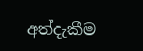අත්දැකීම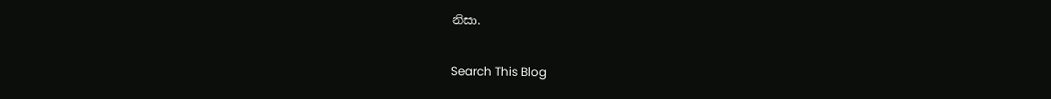නිසා.

Search This Blog